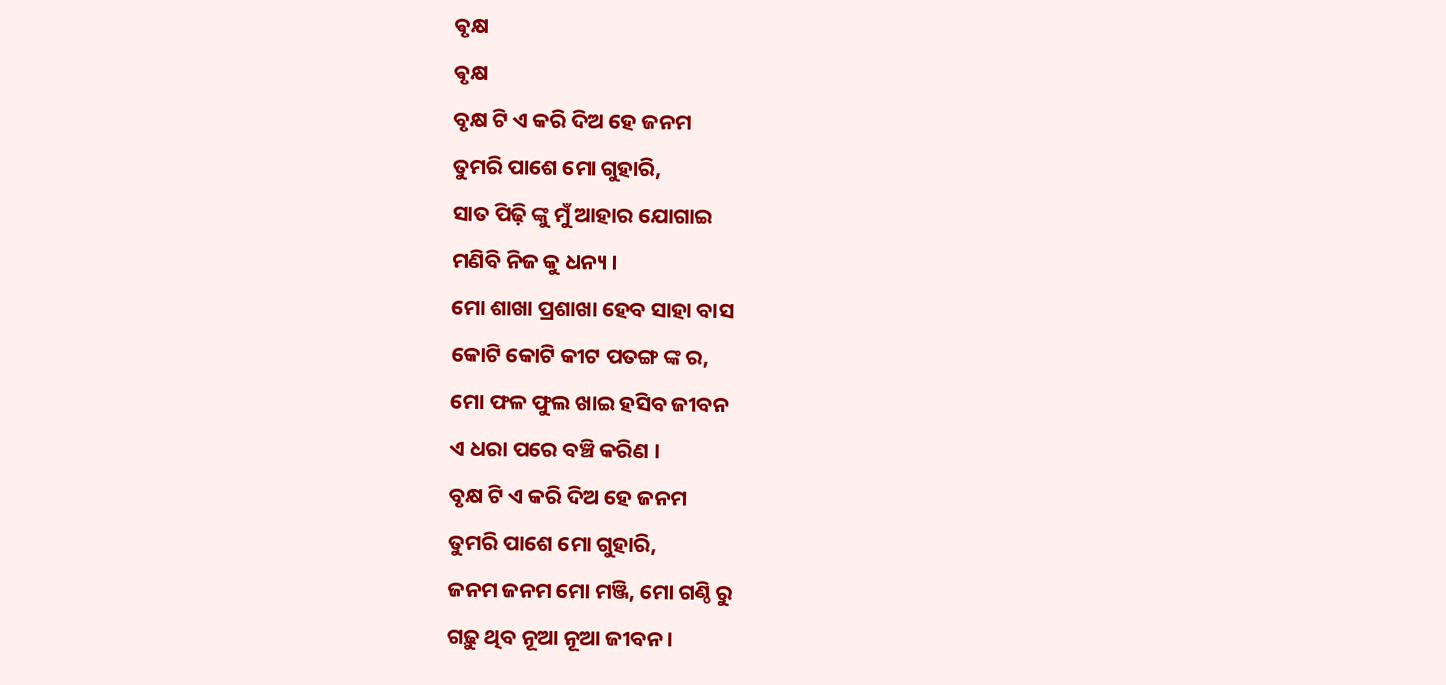ଵୃକ୍ଷ
ଵୃକ୍ଷ
ବୃକ୍ଷ ଟି ଏ କରି ଦିଅ ହେ ଜନମ
ତୁମରି ପାଶେ ମୋ ଗୁହାରି,
ସାତ ପିଢ଼ି ଙ୍କୁ ମୁଁ ଆହାର ଯୋଗାଇ
ମଣିବି ନିଜ କୁ ଧନ୍ୟ ।
ମୋ ଶାଖା ପ୍ରଶାଖା ହେବ ସାହା ବାସ
କୋଟି କୋଟି କୀଟ ପତଙ୍ଗ ଙ୍କ ର,
ମୋ ଫଳ ଫୁଲ ଖାଇ ହସିବ ଜୀବନ
ଏ ଧରା ପରେ ବଞ୍ଚି କରିଣ ।
ବୃକ୍ଷ ଟି ଏ କରି ଦିଅ ହେ ଜନମ
ତୁମରି ପାଶେ ମୋ ଗୁହାରି,
ଜନମ ଜନମ ମୋ ମଞ୍ଜି, ମୋ ଗଣ୍ଠି ରୁ
ଗଢ଼ୁ ଥିବ ନୂଆ ନୂଆ ଜୀବନ ।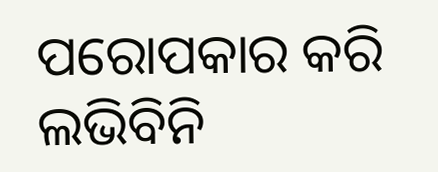ପରୋପକାର କରି ଲଭିବିନି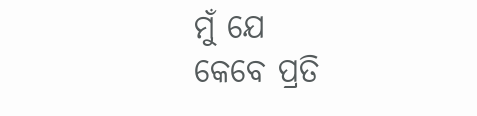ମୁଁ ଯେ
କେବେ ପ୍ରତି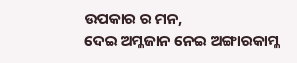ଉପକାର ର ମନ,
ଦେଇ ଅମ୍ଳଜାନ ନେଇ ଅଙ୍ଗାରକାମ୍ଳ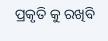ପ୍ରକୃତି କୁ ରଖିବି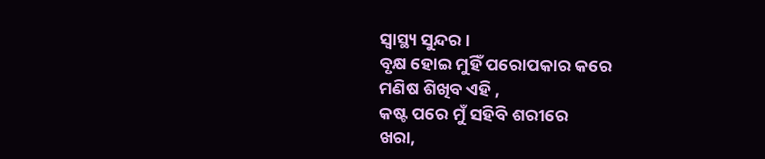ସ୍ୱାସ୍ଥ୍ୟ ସୁନ୍ଦର ।
ବୃକ୍ଷ ହୋଇ ମୁହିଁ ପରୋପକାର କରେ
ମଣିଷ ଶିଖିବ ଏହି ,
କଷ୍ଟ ପରେ ମୁଁ ସହିବି ଶରୀରେ
ଖରା,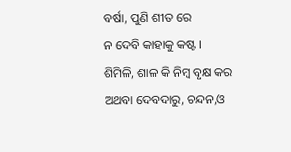ବର୍ଷା, ପୁଣି ଶୀତ ରେ
ନ ଦେବି କାହାକୁ କଷ୍ଟ ।
ଶିମିଳି, ଶାଳ କି ନିମ୍ବ ବୃକ୍ଷ କର
ଅଥବା ଦେବଦାରୁ, ଚନ୍ଦନ,ଓ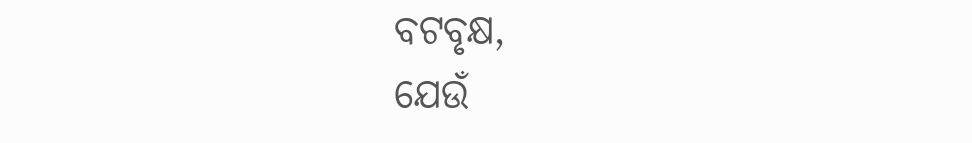ବଟବୃକ୍ଷ,
ଯେଉଁ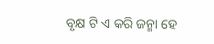ବୃକ୍ଷ ଟି ଏ କରି ଜନ୍ମା ହେ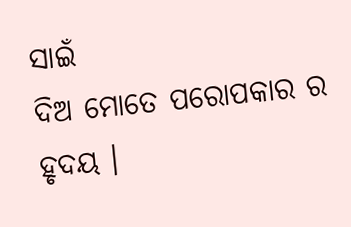ସାଇଁ
ଦିଅ ମୋତେ ପରୋପକାର ର ହୃଦୟ ।